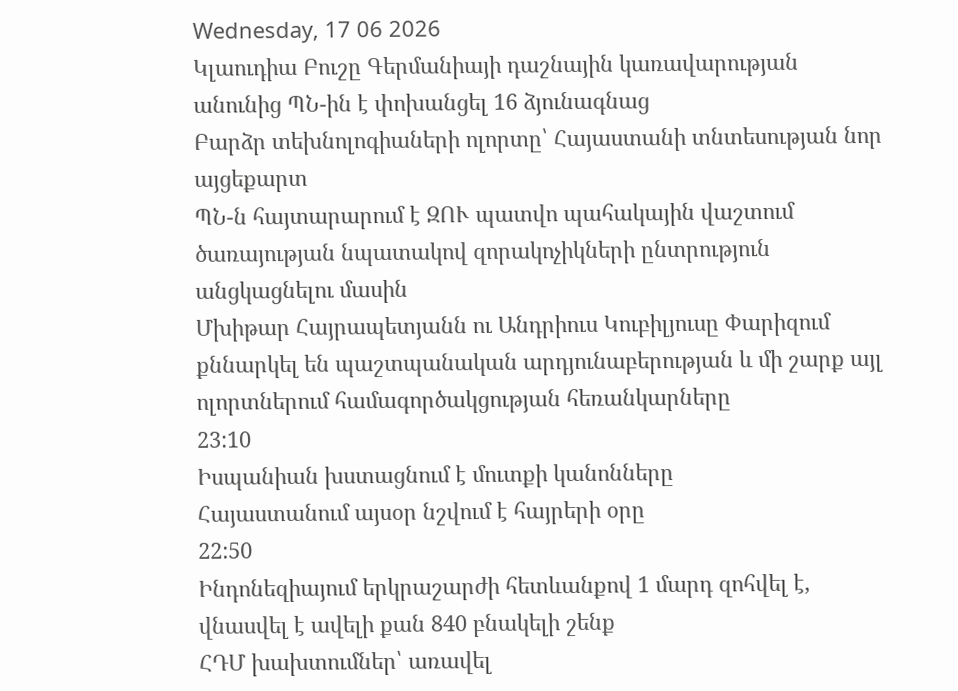Wednesday, 17 06 2026
Կլաուդիա Բուշը Գերմանիայի դաշնային կառավարության անունից ՊՆ-ին է փոխանցել 16 ձյունագնաց
Բարձր տեխնոլոգիաների ոլորտը՝ Հայաստանի տնտեսության նոր այցեքարտ
ՊՆ-ն հայտարարում է ԶՈՒ պատվո պահակային վաշտում ծառայության նպատակով զորակոչիկների ընտրություն անցկացնելու մասին
Մխիթար Հայրապետյանն ու Անդրիուս Կուբիլյուսը Փարիզում քննարկել են պաշտպանական արդյունաբերության և մի շարք այլ ոլորտներում համագործակցության հեռանկարները
23:10
Իսպանիան խստացնում է մուտքի կանոնները
Հայաստանում այսօր նշվում է հայրերի օրը
22:50
Ինդոնեզիայում երկրաշարժի հետևանքով 1 մարդ զոհվել է, վնասվել է ավելի քան 840 բնակելի շենք
ՀԴՄ խախտումներ՝ առավել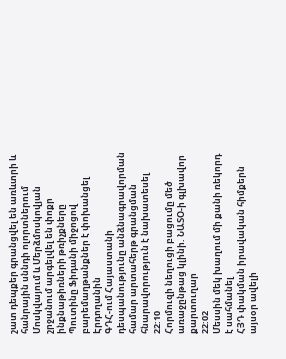շատ դեպքեր գրանցվել են առևտրի և հանրային սննդի ոլորտներում
Մոսկվայում և Մերձմոսկովյան շրջանում արգելվել են փոքր ինքնաթիռների թռիչքները
Պուտինը Ֆիդանի միջոցով բարեմաղթանքներ է փոխանցել Էրդողանին
ԳԴՀ-ում Հայաստանի դեսպանությունը անձնագրավորման համար արտահերթ գրանցման հնարավորություն է նախատեսել
22:10
Հորմուզի նեղուցի բացումը մեծ առաջընթաց կլինի. ՆԱՏՕ-ի գլխավոր քարտուղար
22:02
Մեսսին մեկ խաղում մի քանի ռեկորդ է սահմանել
ՀՅԴ փակման իրավական հիմքերն այսօր ավելի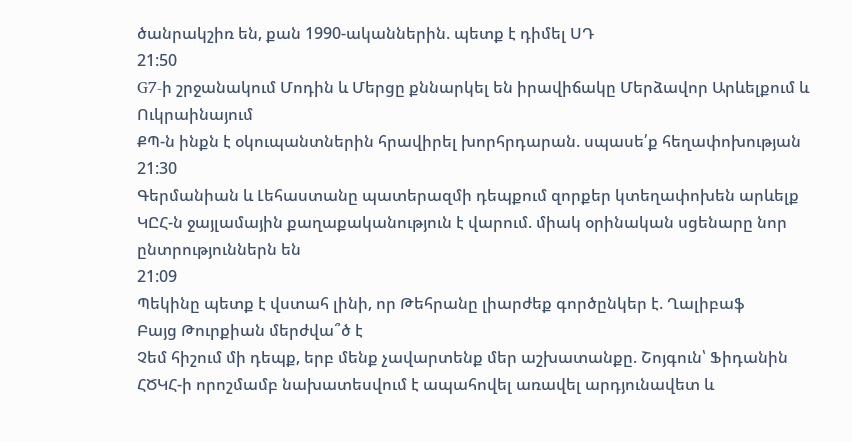ծանրակշիռ են, քան 1990-ականներին. պետք է դիմել ՍԴ
21:50
G7-ի շրջանակում Մոդին և Մերցը քննարկել են իրավիճակը Մերձավոր Արևելքում և Ուկրաինայում
ՔՊ-ն ինքն է օկուպանտներին հրավիրել խորհրդարան. սպասե՛ք հեղափոխության
21:30
Գերմանիան և Լեհաստանը պատերազմի դեպքում զորքեր կտեղափոխեն արևելք
ԿԸՀ-ն ջայլամային քաղաքականություն է վարում. միակ օրինական սցենարը նոր ընտրություններն են
21:09
Պեկինը պետք է վստահ լինի, որ Թեհրանը լիարժեք գործընկեր է. Ղալիբաֆ
Բայց Թուրքիան մերժվա՞ծ է
Չեմ հիշում մի դեպք, երբ մենք չավարտենք մեր աշխատանքը. Շոյգուն՝ Ֆիդանին
ՀԾԿՀ-ի որոշմամբ նախատեսվում է ապահովել առավել արդյունավետ և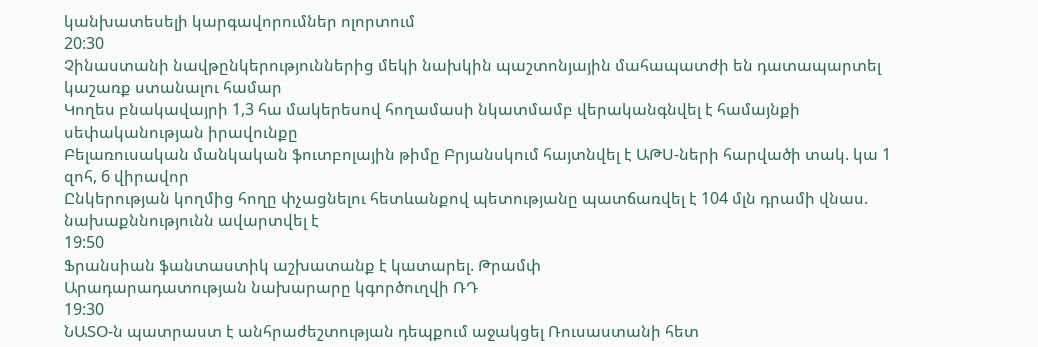կանխատեսելի կարգավորումներ ոլորտում
20:30
Չինաստանի նավթընկերություններից մեկի նախկին պաշտոնյային մահապատժի են դատապարտել կաշառք ստանալու համար
Կողես բնակավայրի 1,3 հա մակերեսով հողամասի նկատմամբ վերականգնվել է համայնքի սեփականության իրավունքը
Բելառուսական մանկական ֆուտբոլային թիմը Բրյանսկում հայտնվել է ԱԹՍ-ների հարվածի տակ. կա 1 զոհ, 6 վիրավոր
Ընկերության կողմից հողը փչացնելու հետևանքով պետությանը պատճառվել է 104 մլն դրամի վնաս. նախաքննությունն ավարտվել է
19:50
Ֆրանսիան ֆանտաստիկ աշխատանք է կատարել. Թրամփ
Արադարադատության նախարարը կգործուղվի ՌԴ
19:30
ՆԱՏՕ-ն պատրաստ է անհրաժեշտության դեպքում աջակցել Ռուսաստանի հետ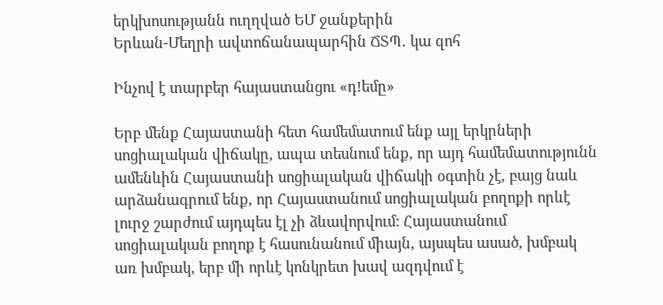երկխոսությանն ուղղված ԵՄ ջանքերին
Երևան-Մեղրի ավտոճանապարհին ՃՏՊ․ կա զոհ

Ինչով է տարբեր հայաստանցու «դ!եմը»

Երբ մենք Հայաստանի հետ համեմատում ենք այլ երկրների սոցիալական վիճակը, ապա տեսնում ենք, որ այդ համեմատությունն ամենևին Հայաստանի սոցիալական վիճակի օգտին չէ, բայց նաև արձանագրում ենք, որ Հայաստանում սոցիալական բողոքի որևէ լուրջ շարժում այդպես էլ չի ձևավորվում: Հայաստանում սոցիալական բողոք է հասունանում միայն, այսպես ասած, խմբակ առ խմբակ, երբ մի որևէ կոնկրետ խավ ազդվում է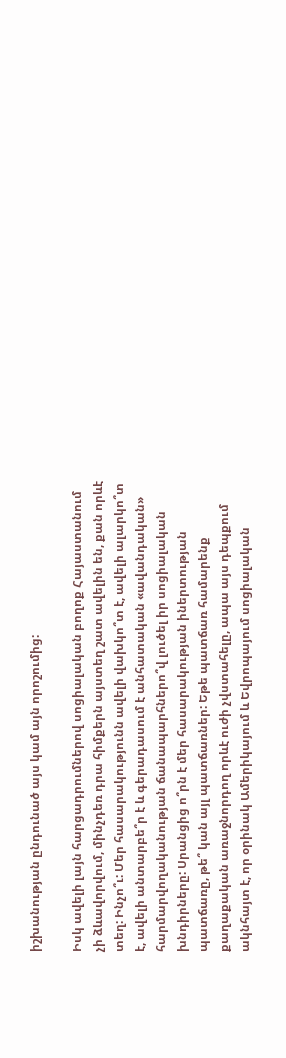իշխանության ընդունած այս կամ այն որոշումից:

Իսկ ավելի լայն հարցադրումներով սոցիալական բողոք Հայաստանում չի ձևավորվում, մինչդեռ դրա հիմքերն այստեղ շատ ավելին են, քան որևէ տեղ: Ինչո՞ւ: Մեր հասարակությունն ավելի վախկո՞տ է, ավելի ալարկո՞տ է, ավելի անտարբե՞ր է և գերադասում է անհատական «ավանդական» հարմարվողականության ճանապարհներո՞վ լուծել իր սոցիալական խնդիրները: Սրանցից ո՞րն է մեր հասարակության իներտության պատճառը, թե՞ կան այլ պատճառներ: Եթե պատճառ համարենք քաղաքական առաջնորդող որևէ ուժի չվստահելը, ապա այս դեպքում ակնհայտ է, որ օրինակ Ամերիկայում և Եվրոպայում սոցիալական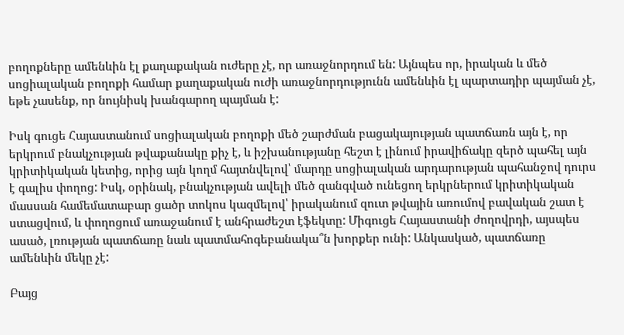բողոքները ամենևին էլ քաղաքական ուժերը չէ, որ առաջնորդում են: Այնպես որ, իրական և մեծ սոցիալական բողոքի համար քաղաքական ուժի առաջնորդությունն ամենևին էլ պարտադիր պայման չէ, եթե չասենք, որ նույնիսկ խանգարող պայման է:

Իսկ գուցե Հայաստանում սոցիալական բողոքի մեծ շարժման բացակայության պատճառն այն է, որ երկրում բնակչության թվաքանակը քիչ է, և իշխանությանը հեշտ է լինում իրավիճակը զերծ պահել այն կրիտիկական կետից, որից այն կողմ հայտնվելով՝ մարդը սոցիալական արդարության պահանջով դուրս է գալիս փողոց: Իսկ, օրինակ, բնակչության ավելի մեծ զանգված ունեցող երկրներում կրիտիկական մասսան համեմատաբար ցածր տոկոս կազմելով՝ իրականում զուտ թվային առումով բավական շատ է ստացվում, և փողոցում առաջանում է անհրաժեշտ էֆեկտը: Միգուցե Հայաստանի ժողովրդի, այսպես ասած, լռության պատճառը նաև պատմահոգեբանակա՞ն խորքեր ունի: Անկասկած, պատճառը ամենևին մեկը չէ:

Բայց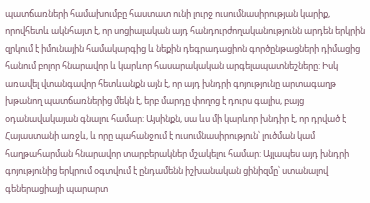պատճառների համախումբը հաստատ ունի լուրջ ուսումնասիրության կարիք, որովհետև ակնհայտ է, որ սոցիալական այդ հանդուրժողականությունն արդեն երկրին զրկում է իմունային համակարգից և նեքին դեգրադացիոն գործընթացների դիմացից հանում բոլոր հնարավոր և կարևոր հասարակական արգելապատնեշները: Իսկ առավել վտանգավոր հետևանքն այն է, որ այդ խնդրի գոյությունը արտագաղթ խթանող պատճառներից մեկն է, երբ մարդը փողոց է դուրս գալիս, բայց օդանավակայան գնալու համար: Այսինքն, սա ևս մի կարևոր խնդիր է, որ դրված է Հայաստանի առջև, և որը պահանջում է ուսումնասիրություն՝ լուծման կամ հաղթահարման հնարավոր տարբերակներ մշակելու համար: Այլապես այդ խնդրի գոյությունից երկրում օգտվում է ընդամենն իշխանական ցինիզմը՝ ստանալով գեներացիայի պարարտ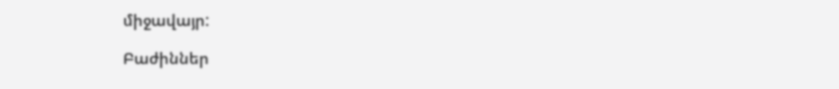միջավայր:

Բաժիններ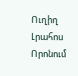Ուղիղ
Լրահոս
Որոնում